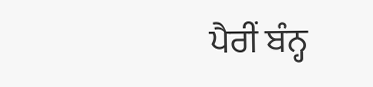ਪੈਰੀਂ ਬੰਨ੍ਹ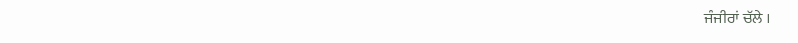ਜੰਜੀਰਾਂ ਚੱਲੇ ।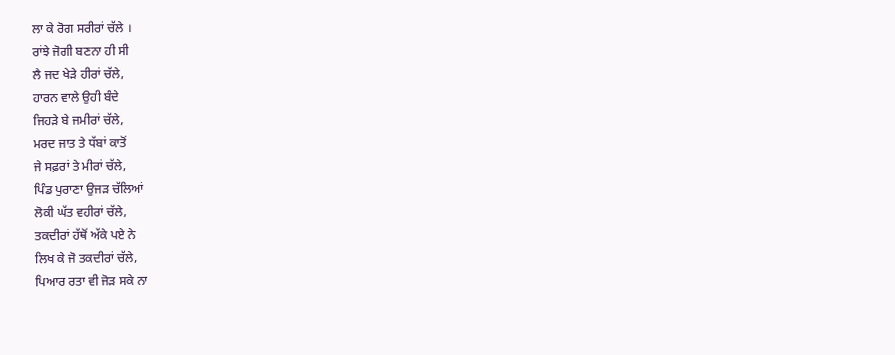ਲਾ ਕੇ ਰੋਗ ਸਰੀਰਾਂ ਚੱਲੇ ।
ਰਾਂਝੇ ਜੋਗੀ ਬਣਨਾ ਹੀ ਸੀ
ਲੈ ਜਦ ਖੇੜੇ ਹੀਰਾਂ ਚੱਲੇ,
ਹਾਰਨ ਵਾਲੇ ਉਹੀ ਬੰਦੇ
ਜਿਹੜੇ ਬੇ ਜਮੀਰਾਂ ਚੱਲੇ,
ਮਰਦ ਜਾਤ ਤੇ ਧੱਬਾਂ ਕਾਤੋਂ
ਜੇ ਸਫ਼ਰਾਂ ਤੇ ਮੀਰਾਂ ਚੱਲੇ,
ਪਿੰਡ ਪੁਰਾਣਾ ਉਜੜ ਚੱਲਿਆਂ
ਲੋਕੀ ਘੱਤ ਵਹੀਰਾਂ ਚੱਲੇ,
ਤਕਦੀਰਾਂ ਹੱਥੋਂ ਅੱਕੇ ਪਏ ਨੇ
ਲਿਖ ਕੇ ਜੋ ਤਕਦੀਰਾਂ ਚੱਲੇ,
ਪਿਆਰ ਰਤਾ ਵੀ ਜੋੜ ਸਕੇ ਨਾ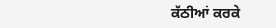ਕੱਠੀਆਂ ਕਰਕੇ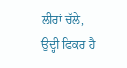ਲੀਰਾਂ ਚੱਲੇ,
ਉਦ੍ਹੀ ਫਿਕਰ ਹੈ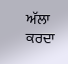ਅੱਲਾ ਕਰਦਾ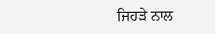ਜਿਹੜੇ ਨਾਲ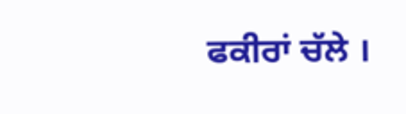ਫਕੀਰਾਂ ਚੱਲੇ ।